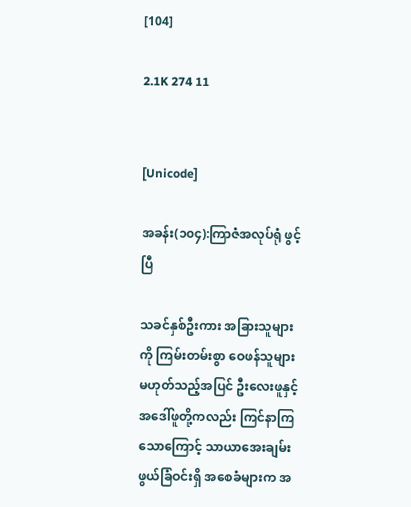[104]

2.1K 274 11


[Unicode]

အခန်း(၁၀၄):ကြာဇံအလုပ်ရုံ ဖွင့်ပြီ

သခင်နှစ်ဦးကား အခြားသူများကို ကြမ်းတမ်းစွာ ဝေဖန်သူများမဟုတ်သည့်အပြင် ဦးလေးဖူနှင့် အဒေါ်ဖူတို့ကလည်း ကြင်နာကြသောကြောင့် သာယာအေးချမ်းဖွယ်ခြံဝင်းရှိ အစေခံများက အ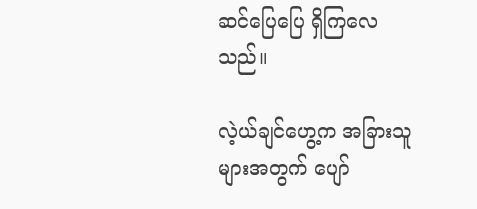ဆင်ပြေပြေ ရှိကြလေသည်။

လဲ့ယ်ချင်ဟွေ့က အခြားသူများအတွက် ပျော်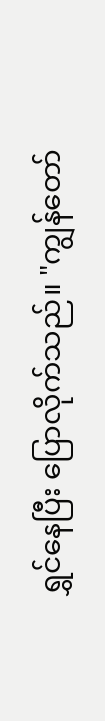ရွှင်နေပြီး ပြောလိုက်သည်။ "ကျွန်တော်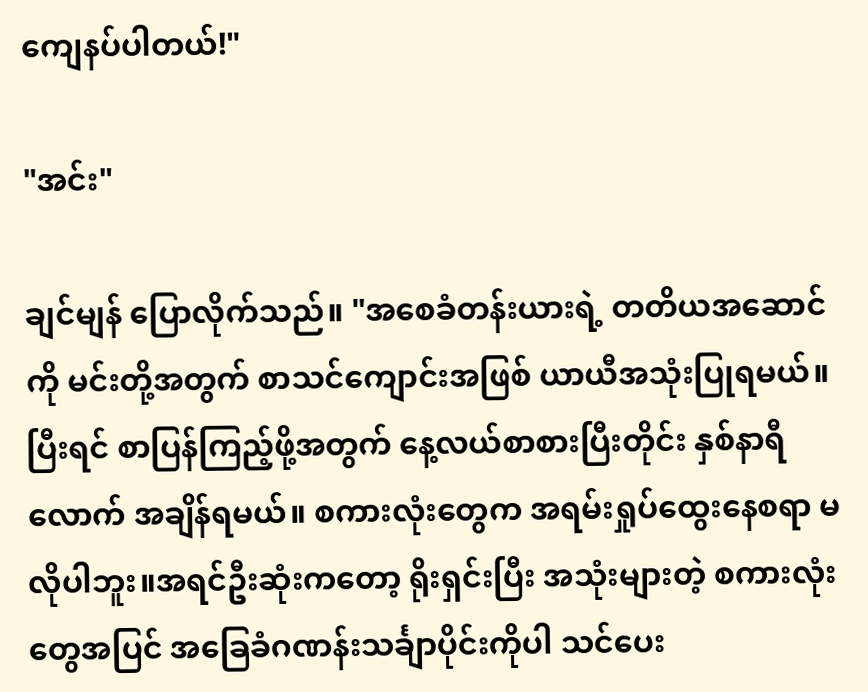ကျေနပ်ပါတယ်!"

"အင်း"

ချင်မျန် ပြောလိုက်သည်။ "အစေခံတန်းယားရဲ့ တတိယအဆောင်ကို မင်းတို့အတွက် စာသင်ကျောင်းအဖြစ် ယာယီအသုံးပြုရမယ်။ပြီးရင် စာပြန်ကြည့်ဖို့အတွက် နေ့လယ်စာစားပြီးတိုင်း နှစ်နာရီလောက် အချိန်ရမယ်။ စကားလုံးတွေက အရမ်းရှုပ်ထွေးနေစရာ မလိုပါဘူး။အရင်ဦးဆုံးကတော့ ရိုးရှင်းပြီး အသုံးများတဲ့ စကားလုံးတွေအပြင် အခြေခံဂဏန်းသင်္ချာပိုင်းကိုပါ သင်ပေး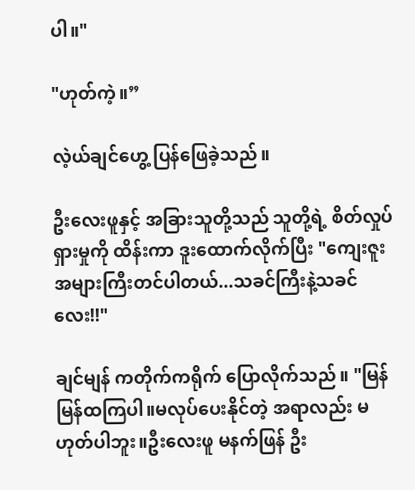ပါ။"

"ဟုတ်ကဲ့။”

လဲ့ယ်ချင်ဟွေ့ ပြန်ဖြေခဲ့သည်။

ဦးလေးဖူနှင့် အခြားသူတို့သည် သူတို့ရဲ့ စိတ်လှုပ်ရှားမှုကို ထိန်းကာ ဒူးထောက်လိုက်ပြီး "ကျေးဇူးအများကြီးတင်ပါတယ်...သခင်ကြီးနဲ့သခင်လေး!!"

ချင်မျန် ကတိုက်ကရိုက် ပြောလိုက်သည်။ "မြန်မြန်ထကြပါ။မလုပ်ပေးနိုင်တဲ့ အရာလည်း မဟုတ်ပါဘူး။ဦးလေးဖူ မနက်ဖြန် ဦး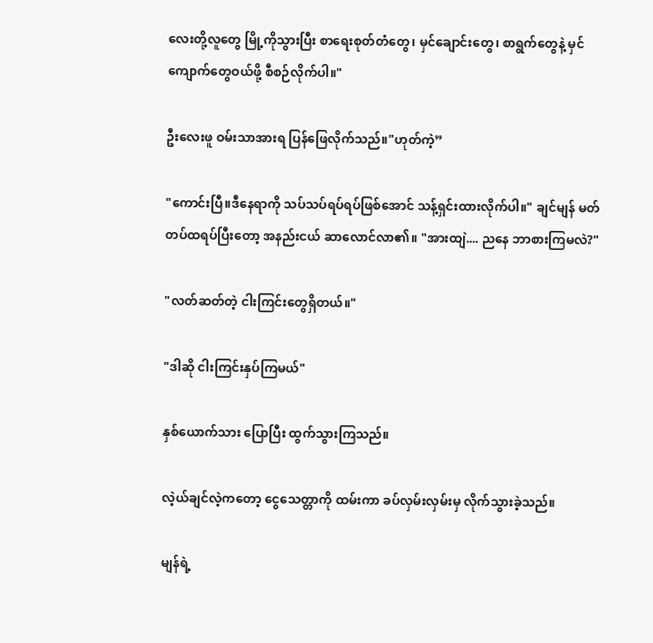လေးတို့လူတွေ မြို့ကိုသွားပြီး စာရေးစုတ်တံတွေ၊ မှင်ချောင်းတွေ၊ စာရွက်တွေနဲ့ မှင်ကျောက်တွေဝယ်ဖို့ စီစဉ်လိုက်ပါ။"

ဦးလေးဖူ ဝမ်းသာအားရ ပြန်ဖြေလိုက်သည်။"ဟုတ်ကဲ့”

"ကောင်းပြီ။ဒီနေရာကို သပ်သပ်ရပ်ရပ်ဖြစ်အောင် သန့်ရှင်းထားလိုက်ပါ။" ချင်မျန် မတ်တပ်ထရပ်ပြီးတော့ အနည်းငယ် ဆာလောင်လာ၏။ "အားထျဲ.... ညနေ ဘာစားကြမလဲ?"

"လတ်ဆတ်တဲ့ ငါးကြင်းတွေရှိတယ်။"

"ဒါဆို ငါးကြင်းနှပ်ကြမယ်"

နှစ်ယောက်သား ပြောပြီး ထွက်သွားကြသည်။

လဲ့ယ်ချင်လဲ့ကတော့ ငွေသေတ္တာကို ထမ်းကာ ခပ်လှမ်းလှမ်းမှ လိုက်သွားခဲ့သည်။

မျန်ရဲ့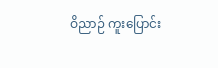ဝိညာဉ် ကူးပြောင်း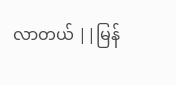လာတယ် ||မြန်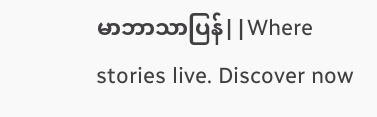မာဘာသာပြန်||Where stories live. Discover now